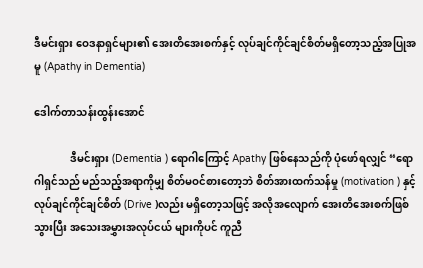ဒီမင်းရှား ဝေဒနာရှင်များ၏ အေးတိအေးစက်နှင့် လုပ်ချင်ကိုင်ချင်စိတ်မရှိတော့သည့်အပြုအမူ (Apathy in Dementia)

ဒေါက်တာသန်းထွန်းအောင်

              ဒီမင်းရှား (Dementia ) ရောဂါကြောင့် Apathy ဖြစ်နေသည်ကို ပုံဖော်ရလျှင် “ရောဂါရှင်သည် မည်သည့်အရာကိုမျှ စိတ်မဝင်စားတော့ဘဲ စိတ်အားထက်သန်မှု (motivation ) နှင့် လုပ်ချင်ကိုင်ချင်စိတ် (Drive )လည်း မရှိတော့သဖြင့် အလိုအလျောက် အေးတိအေးစက်ဖြစ်သွားပြီး အသေးအမွှားအလုပ်ငယ် များကိုပင် ကူညီ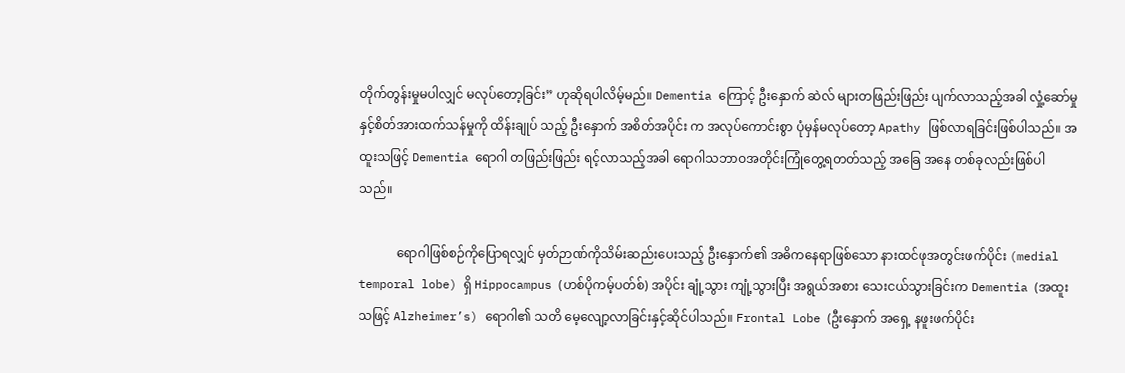တိုက်တွန်းမှုမပါလျှင် မလုပ်တော့ခြင်း” ဟုဆိုရပါလိမ့်မည်။ Dementia ကြောင့် ဦးနှောက် ဆဲလ် များတဖြည်းဖြည်း ပျက်လာသည့်အခါ လှုံ့ဆော်မှုနှင့်စိတ်အားထက်သန်မှုကို ထိန်းချုပ် သည့် ဦးနှောက် အစိတ်အပိုင်း က အလုပ်ကောင်းစွာ ပုံမှန်မလုပ်တော့ Apathy ဖြစ်လာရခြင်းဖြစ်ပါသည်။ အထူးသဖြင့် Dementia ရောဂါ တဖြည်းဖြည်း ရင့်လာသည့်အခါ ရောဂါသဘာဝအတိုင်းကြုံတွေ့ရတတ်သည့် အခြေ အနေ တစ်ခုလည်းဖြစ်ပါသည်။

            ရောဂါဖြစ်စဉ်ကိုပြောရလျှင် မှတ်ဉာဏ်ကိုသိမ်းဆည်းပေးသည့် ဦးနှောက်၏ အဓိကနေရာဖြစ်သော နားထင်ဖုအတွင်းဖက်ပိုင်း (medial temporal lobe) ရှိ Hippocampus (ဟစ်ပိုကမ့်ပတ်စ်) အပိုင်း ချုံ့သွား ကျုံ့သွားပြီး အရွယ်အစား သေးငယ်သွားခြင်းက Dementia (အထူးသဖြင့် Alzheimer’s) ရောဂါ၏ သတိ မေ့လျော့လာခြင်းနှင့်ဆိုင်ပါသည်။ Frontal Lobe (ဦးနှောက် အရှေ့ နဖူးဖက်ပိုင်း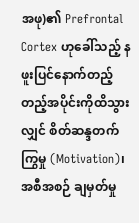အဖု)၏ Prefrontal Cortex ဟုခေါ်သည့် နဖူးပြင်နောက်တည့်တည့်အပိုင်းကိုထိသွားလျှင် စိတ်ဆန္ဒတက်ကြွမှု (Motivation)၊ အစီအစဉ် ချမှတ်မှု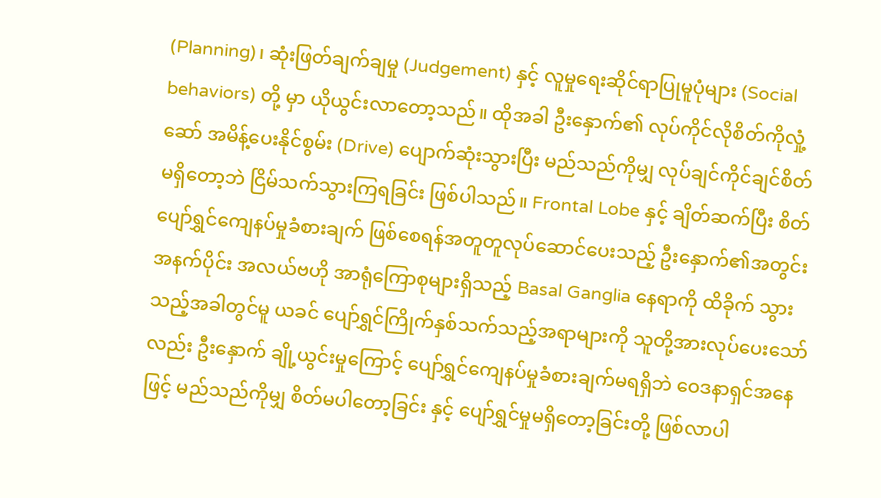(Planning)၊ ဆုံးဖြတ်ချက်ချမှု (Judgement) နှင့် လူမှုရေးဆိုင်ရာပြုမူပုံများ (Social behaviors) တို့ မှာ ယိုယွင်းလာတော့သည်။ ထိုအခါ ဦးနှောက်၏ လုပ်ကိုင်လိုစိတ်ကိုလှုံ့ဆော် အမိန့်ပေးနိုင်စွမ်း (Drive) ပျောက်ဆုံးသွားပြီး မည်သည်ကိုမျှ လုပ်ချင်ကိုင်ချင်စိတ် မရှိတော့ဘဲ ငြိမ်သက်သွားကြရခြင်း ဖြစ်ပါသည်။ Frontal Lobe နှင့် ချိတ်ဆက်ပြီး စိတ်ပျော်ရွှင်ကျေနပ်မှုခံစားချက် ဖြစ်စေရန်အတူတူလုပ်ဆောင်ပေးသည့် ဦးနှောက်၏အတွင်း အနက်ပိုင်း အလယ်ဗဟို အာရုံကြောစုများရှိသည့် Basal Ganglia နေရာကို ထိခိုက် သွား သည့်အခါတွင်မူ ယခင် ပျော်ရွှင်ကြိုက်နှစ်သက်သည့်အရာများကို သူတို့အားလုပ်ပေးသော်လည်း ဦးနှောက် ချို့ယွင်းမှုကြောင့် ပျော်ရွှင်ကျေနပ်မှုခံစားချက်မရရှိဘဲ ဝေဒနာရှင်အနေဖြင့် မည်သည်ကိုမျှ စိတ်မပါတော့ခြင်း နှင့် ပျော်ရွှင်မှုမရှိတော့ခြင်းတို့ ဖြစ်လာပါ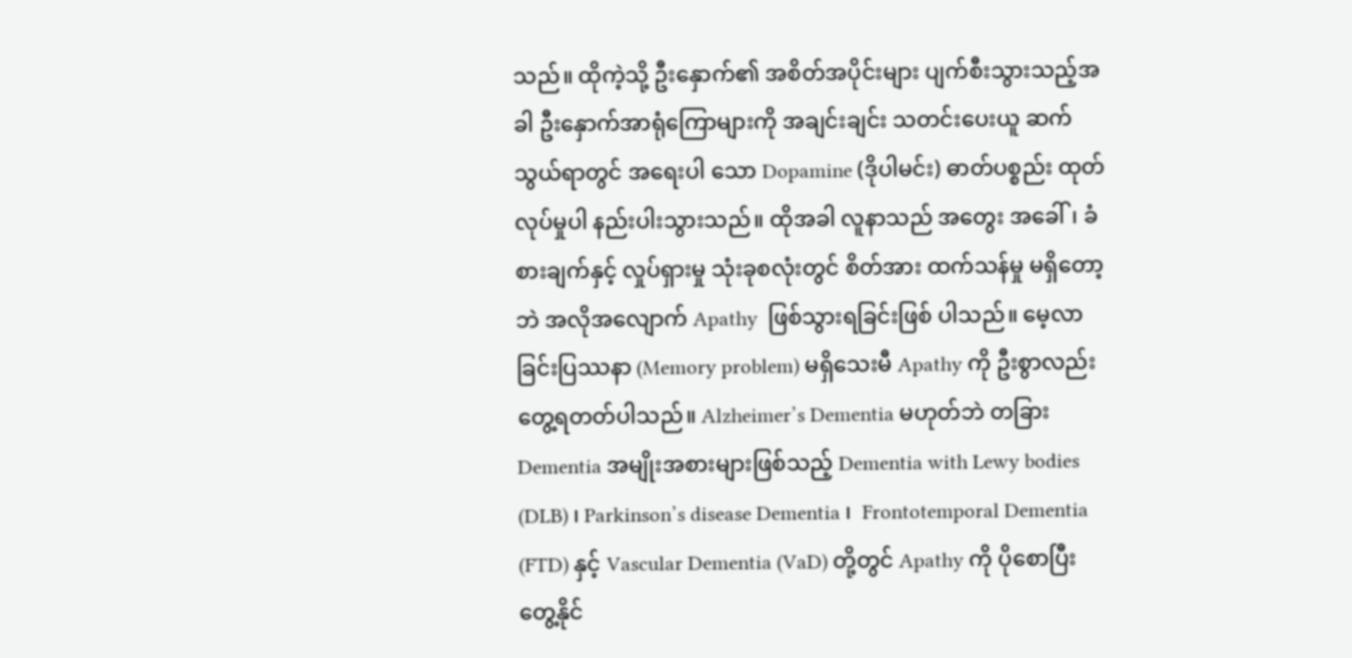သည်။ ထိုကဲ့သို့ ဦးနှောက်၏ အစိတ်အပိုင်းများ ပျက်စီးသွားသည့်အခါ ဦးနှောက်အာရုံကြောများကို အချင်းချင်း သတင်းပေးယူ ဆက်သွယ်ရာတွင် အရေးပါ သော Dopamine (ဒိုပါမင်း) ဓာတ်ပစ္စည်း ထုတ်လုပ်မှုပါ နည်းပါးသွားသည်။ ထိုအခါ လူနာသည် အတွေး အခေါ်၊ ခံစားချက်နှင့် လှုပ်ရှားမှု သုံးခုစလုံးတွင် စိတ်အား ထက်သန်မှု မရှိတော့ဘဲ အလိုအလျောက် Apathy  ဖြစ်သွားရခြင်းဖြစ် ပါသည်။ မေ့လာခြင်းပြဿနာ (Memory problem) မရှိသေးမီ Apathy ကို ဦးစွာလည်း တွေ့ရတတ်ပါသည်။ Alzheimer’s Dementia မဟုတ်ဘဲ တခြား Dementia အမျိုးအစားများဖြစ်သည့် Dementia with Lewy bodies (DLB) ၊ Parkinson’s disease Dementia ၊  Frontotemporal Dementia (FTD) နှင့် Vascular Dementia (VaD) တို့တွင် Apathy ကို ပိုစောပြီး တွေ့နိုင်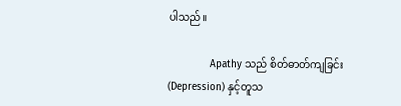ပါသည်။

              Apathy သည် စိတ်ဓာတ်ကျခြင်း (Depression) နှင့်တူသ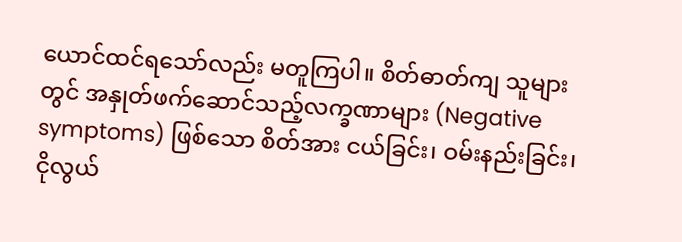ယောင်ထင်ရသော်လည်း မတူကြပါ။ စိတ်ဓာတ်ကျ သူများတွင် အနှုတ်ဖက်ဆောင်သည့်လက္ခဏာများ (Negative symptoms) ဖြစ်သော စိတ်အား ငယ်ခြင်း၊ ဝမ်းနည်းခြင်း၊ ငိုလွယ်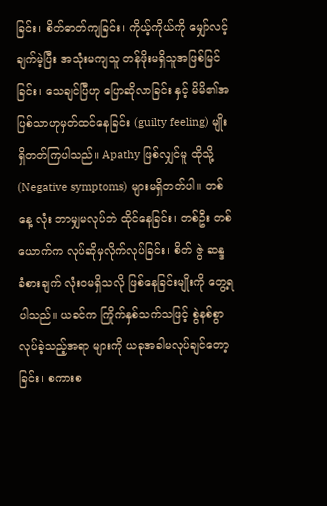ခြင်း၊ စိတ်ဓာတ်ကျခြင်း၊ ကိုယ့်ကိုယ်ကို မျှော်လင့်ချက်မဲ့ပြီး အသုံးမကျသူ တန်ဖိုးမရှိသူအဖြစ်မြင်ခြင်း၊ သေချင်ပြီဟု ပြောဆိုလာခြင်း နှင့် မိမိ၏အပြစ်သာဟုမှတ်ထင်နေခြင်း (guilty feeling) မျိုးရှိတတ်ကြပါသည်။ Apathy ဖြစ်လျှင်မူ ထိုသို့ (Negative symptoms) များမရှိတတ်ပါ။ တစ်နေ့ လုံး ဘာမျှမလုပ်ဘဲ ထိုင်နေခြင်း၊ တစ်ဦး တစ်ယောက်က လုပ်ဆိုမှလိုက်လုပ်ခြင်း၊ စိတ် ဇွဲ ဆန္ဒ ခံစားချက် လုံးဝမရှိသလို ဖြစ်နေခြင်းမျိုးကို တွေ့ရပါသည်။ ယခင်က ကြိုက်နှစ်သက်သဖြင့် စွဲနစ်စွာလုပ်ခဲ့သည့်အရာ များကို ယခုအခါမလုပ်ချင်တော့ခြင်း၊ စကားစ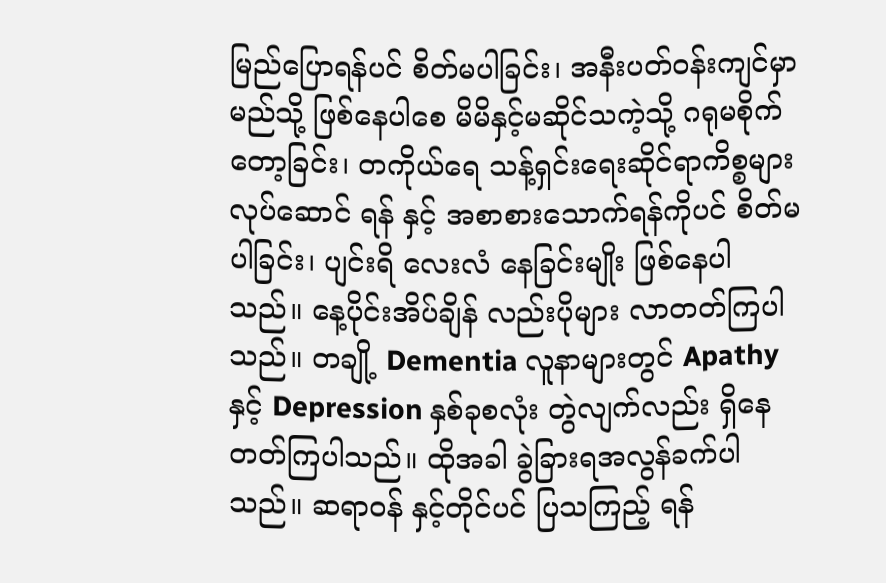မြည်ပြောရန်ပင် စိတ်မပါခြင်း၊ အနီးပတ်ဝန်းကျင်မှာမည်သို့ ဖြစ်နေပါစေ မိမိနှင့်မဆိုင်သကဲ့သို့ ဂရုမစိုက်တော့ခြင်း၊ တကိုယ်ရေ သန့်ရှင်းရေးဆိုင်ရာကိစ္စများ လုပ်ဆောင် ရန် နှင့် အစာစားသောက်ရန်ကိုပင် စိတ်မပါခြင်း၊ ပျင်းရိ လေးလံ နေခြင်းမျိုး ဖြစ်နေပါသည်။ နေ့ပိုင်းအိပ်ချိန် လည်းပိုများ လာတတ်ကြပါသည်။ တချို့ Dementia လူနာများတွင် Apathy  နှင့် Depression နှစ်ခုစလုံး တွဲလျက်လည်း ရှိနေတတ်ကြပါသည်။ ထိုအခါ ခွဲခြားရအလွန်ခက်ပါသည်။ ဆရာဝန် နှင့်တိုင်ပင် ပြသကြည့် ရန်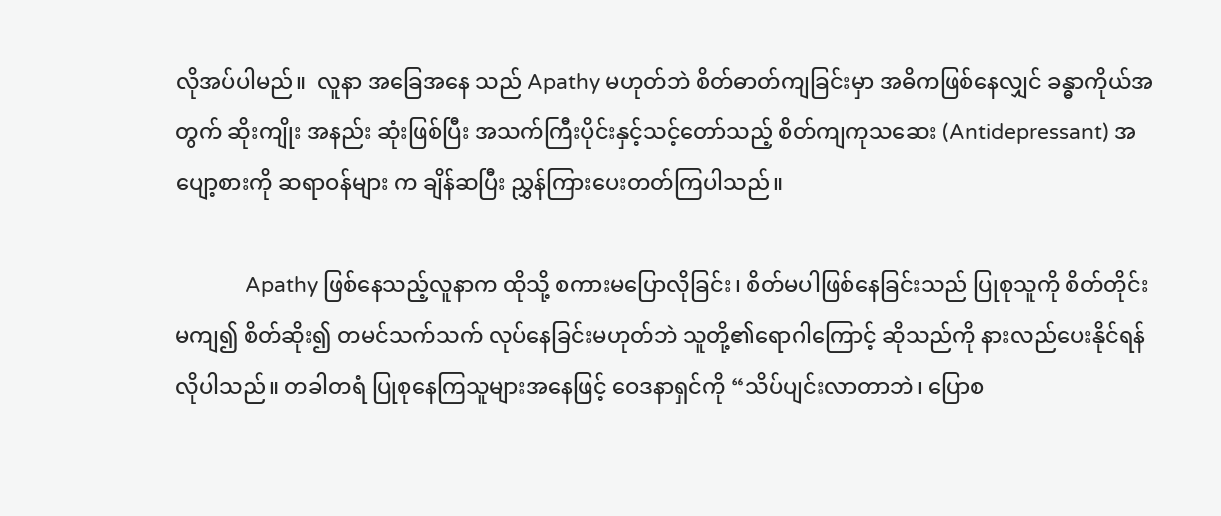လိုအပ်ပါမည်။  လူနာ အခြေအနေ သည် Apathy မဟုတ်ဘဲ စိတ်ဓာတ်ကျခြင်းမှာ အဓိကဖြစ်နေလျှင် ခန္ဓာကိုယ်အတွက် ဆိုးကျိုး အနည်း ဆုံးဖြစ်ပြီး အသက်ကြီးပိုင်းနှင့်သင့်တော်သည့် စိတ်ကျကုသဆေး (Antidepressant) အပျော့စားကို ဆရာဝန်များ က ချိန်ဆပြီး ညွှန်ကြားပေးတတ်ကြပါသည်။

              Apathy ဖြစ်နေသည့်လူနာက ထိုသို့ စကားမပြောလိုခြင်း၊ စိတ်မပါဖြစ်နေခြင်းသည် ပြုစုသူကို စိတ်တိုင်းမကျ၍ စိတ်ဆိုး၍ တမင်သက်သက် လုပ်နေခြင်းမဟုတ်ဘဲ သူတို့၏ရောဂါကြောင့် ဆိုသည်ကို နားလည်ပေးနိုင်ရန်လိုပါသည်။ တခါတရံ ပြုစုနေကြသူများအနေဖြင့် ဝေဒနာရှင်ကို “သိပ်ပျင်းလာတာဘဲ၊ ပြောစ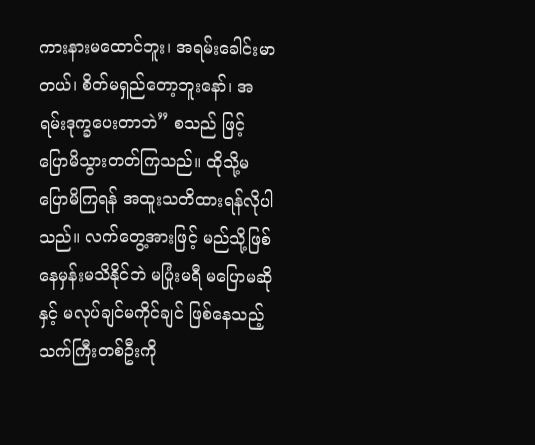ကားနားမထောင်ဘူး၊ အရမ်းခေါင်းမာတယ်၊ စိတ်မရှည်တော့ဘူးနော်၊ အရမ်းဒုက္ခပေးတာဘဲ” စသည် ဖြင့် ပြောမိသွားတတ်ကြသည်။ ထိုသို့မပြောမိကြရန် အထူးသတိထားရန်လိုပါသည်။ လက်တွေ့အားဖြင့် မည်သို့ဖြစ်နေမှန်းမသိနိုင်ဘဲ မပြုံးမရီ မပြောမဆိုနှင့် မလုပ်ချင်မကိုင်ချင် ဖြစ်နေသည့် သက်ကြီးတစ်ဦးကို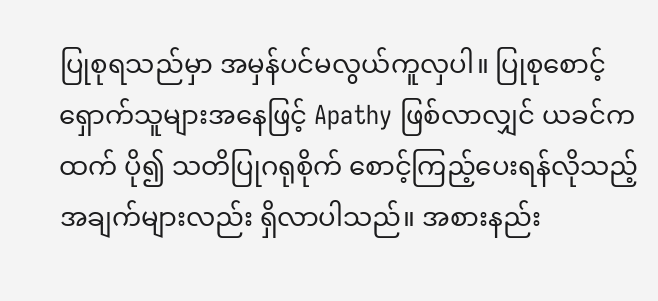ပြုစုရသည်မှာ အမှန်ပင်မလွယ်ကူလှပါ။ ပြုစုစောင့်ရှောက်သူများအနေဖြင့် Apathy ဖြစ်လာလျှင် ယခင်က ထက် ပို၍ သတိပြုဂရုစိုက် စောင့်ကြည့်ပေးရန်လိုသည့်အချက်များလည်း ရှိလာပါသည်။ အစားနည်း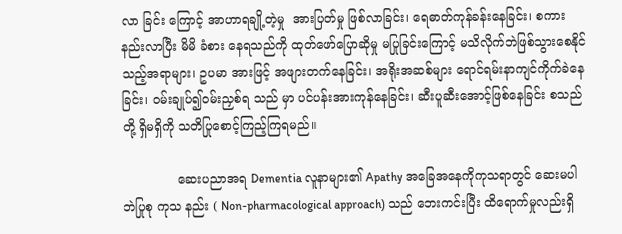လာ ခြင်း ကြောင့် အာဟာရချို့တဲ့မှု  အားပြတ်မှု ဖြစ်လာခြင်း၊ ရေဓာတ်ကုန်ခန်းနေခြင်း၊ စကားနည်းလာပြီး မိမိ ခံစား နေရသည်ကို ထုတ်ဖော်ပြောဆိုမှု မပြုခြင်းကြောင့် မသိလိုက်ဘဲဖြစ်သွားစေနိုင်သည့်အရာများ၊ ဥပမာ အားဖြင့် အဖျားတက်နေခြင်း၊ အရိုးအဆစ်များ ရောင်ရမ်းနာကျင်ကိုက်ခဲနေခြင်း၊ ဝမ်းချုပ်၍ဝမ်းညှစ်ရ သည် မှာ ပင်ပန်းအားကုန်နေခြင်း၊ ဆီးပူဆီးအောင့်ဖြစ်နေခြင်း စသည်တို့ ရှိမရှိကို သတိပြုစောင့်ကြည့်ကြရမည်။

              ဆေးပညာအရ Dementia လူနာများ၏ Apathy အခြေအနေကိုကုသရာတွင် ဆေးမပါဘဲပြုစု ကုသ နည်း ( Non-pharmacological approach) သည် ဘေးကင်းပြီး ထိရောက်မှုလည်းရှိ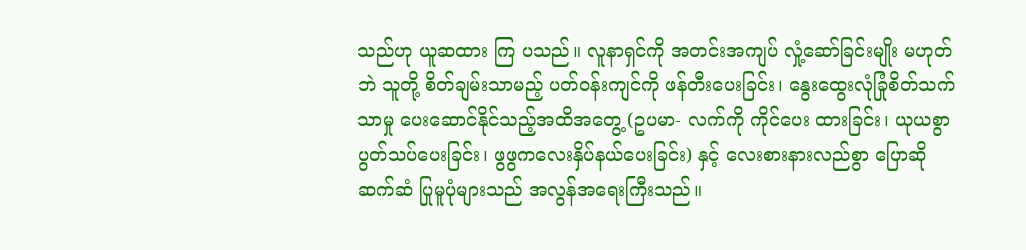သည်ဟု ယူဆထား ကြ ပသည်။ လူနာရှင်ကို အတင်းအကျပ် လှုံ့ဆော်ခြင်းမျိုး မဟုတ်ဘဲ သူတို့ စိတ်ချမ်းသာမည့် ပတ်ဝန်းကျင်ကို ဖန်တီးပေးခြင်း၊ နွေးထွေးလုံခြုံစိတ်သက်သာမှု ပေးဆောင်နိုင်သည့်အထိအတွေ့ (ဥပမာ- လက်ကို ကိုင်ပေး ထားခြင်း၊ ယုယစွာ ပွတ်သပ်ပေးခြင်း၊ ဖွဖွကလေးနှိပ်နယ်ပေးခြင်း) နှင့် လေးစားနားလည်စွာ ပြောဆိုဆက်ဆံ ပြုမူပုံများသည် အလွန်အရေးကြီးသည်။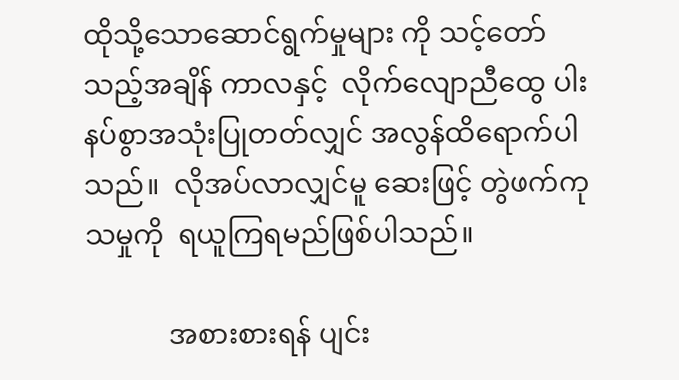ထိုသို့သောဆောင်ရွက်မှုများ ကို သင့်တော်သည့်အချိန် ကာလနှင့်  လိုက်လျောညီထွေ ပါးနပ်စွာအသုံးပြုတတ်လျှင် အလွန်ထိရောက်ပါသည်။  လိုအပ်လာလျှင်မူ ဆေးဖြင့် တွဲဖက်ကုသမှုကို  ရယူကြရမည်ဖြစ်ပါသည်။

            အစားစားရန် ပျင်း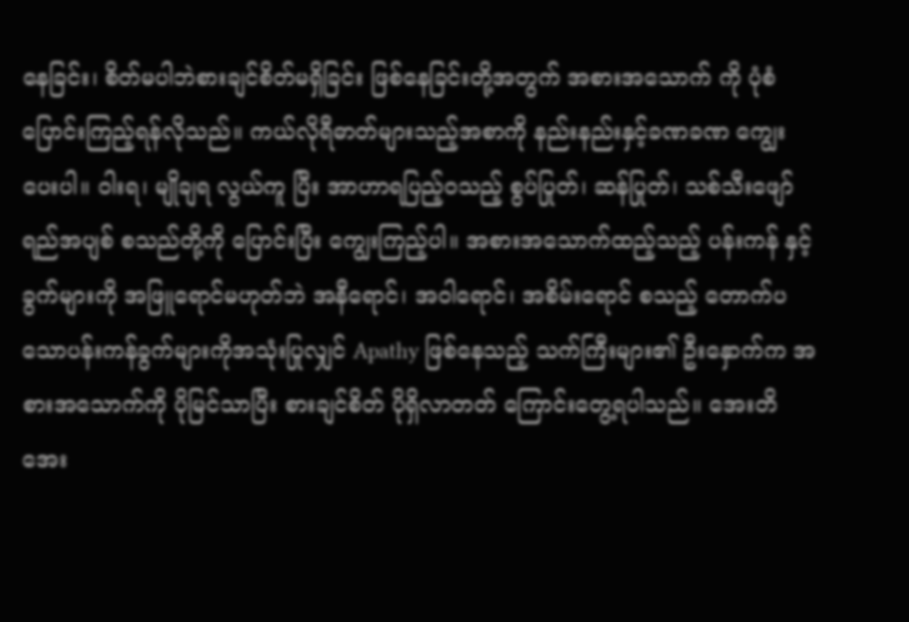နေခြင်း၊ စိတ်မပါဘဲစားချင်စိတ်မရှိခြင်း ဖြစ်နေခြင်းတို့အတွက် အစားအသောက် ကို ပုံစံပြောင်းကြည့်ရန်လိုသည်။ ကယ်လိုရီဓာတ်များသည့်အစာကို နည်းနည်းနှင့်ခဏခဏ ကျွေးပေးပါ။ ဝါးရ၊ မျိုချရ လွယ်ကူ ပြီး အာဟာရပြည့်ဝသည့် စွပ်ပြုတ်၊ ဆန်ပြုတ်၊ သစ်သီးဖျော်ရည်အပျစ် စသည်တို့ကို ပြောင်းပြီး ကျွေးကြည့်ပါ။ အစားအသောက်ထည့်သည့် ပန်းကန် နှင့်ခွက်များကို အဖြူရောင်မဟုတ်ဘဲ အနီရောင်၊ အဝါရောင်၊ အစိမ်းရောင် စသည့် တောက်ပသောပန်းကန်ခွက်များကိုအသုံးပြုလျှင် Apathy ဖြစ်နေသည့် သက်ကြီးများ၏ ဦးနှောက်က အစားအသောက်ကို ပိုမြင်သာပြီး စားချင်စိတ် ပိုရှိလာတတ် ကြောင်းတွေ့ရပါသည်။ အေးတိ အေး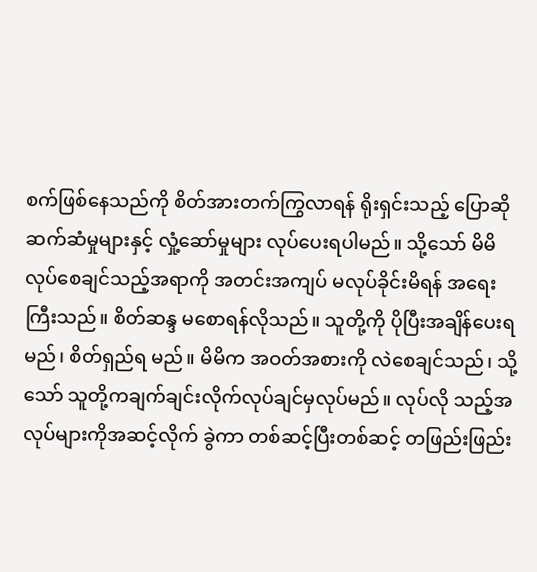စက်ဖြစ်နေသည်ကို စိတ်အားတက်ကြွလာရန် ရိုးရှင်းသည့် ပြောဆို ဆက်ဆံမှုများနှင့် လှုံ့ဆော်မှုများ လုပ်ပေးရပါမည်။ သို့သော် မိမိလုပ်စေချင်သည့်အရာကို အတင်းအကျပ် မလုပ်ခိုင်းမိရန် အရေးကြီးသည်။ စိတ်ဆန္ဒ မစောရန်လိုသည်။ သူတို့ကို ပိုပြီးအချိန်ပေးရမည်၊ စိတ်ရှည်ရ မည်။ မိမိက အဝတ်အစားကို လဲစေချင်သည်၊ သို့သော် သူတို့ကချက်ချင်းလိုက်လုပ်ချင်မှလုပ်မည်။ လုပ်လို သည့်အလုပ်များကိုအဆင့်လိုက် ခွဲကာ တစ်ဆင့်ပြီးတစ်ဆင့် တဖြည်းဖြည်း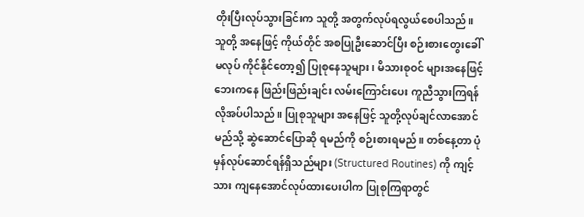တိုးပြီးလုပ်သွားခြင်းက သူတို့ အတွက်လုပ်ရလွယ်စေပါသည်။ သူတို့ အနေဖြင့် ကိုယ်တိုင် အစပြုဦးဆောင်ပြီး စဉ်းစားတွေးခေါ် မလုပ် ကိုင်နိုင်တော့၍ ပြုစုနေသူများ၊ မိသားစုဝင် များအနေဖြင့် ဘေးကနေ ဖြည်းဖြည်းချင်း လမ်းကြောင်းပေး ကူညီသွားကြရန်လိုအပ်ပါသည်။ ပြုစုသူများ အနေဖြင့် သူတို့လုပ်ချင်လာအောင် မည်သို့ ဆွဲဆောင်ပြောဆို ရမည်ကို စဉ်းစားရမည်။ တစ်နေ့တာ ပုံမှန်လုပ်ဆောင်ရန်ရှိသည်များ (Structured Routines) ကို ကျင့်သား ကျနေအောင်လုပ်ထားပေးပါက ပြုစုကြရာတွင်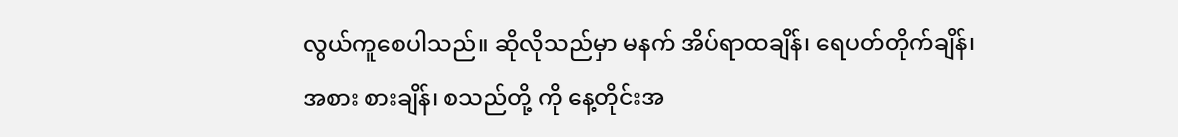လွယ်ကူစေပါသည်။ ဆိုလိုသည်မှာ မနက် အိပ်ရာထချိန်၊ ရေပတ်တိုက်ချိန်၊ အစား စားချိန်၊ စသည်တို့ ကို နေ့တိုင်းအ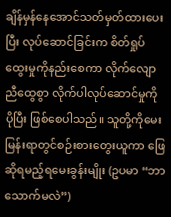ချိန်မှန်နေအောင်သတ်မှတ်ထားပေးပြီး လုပ်ဆောင်ခြင်းက စိတ်ရှုပ်ထွေးမှုကိုနည်းစေကာ လိုက်လျောညီထွေစွာ လိုက်ပါလုပ်ဆောင်မှုကို ပိုပြီး ဖြစ်စေပါသည်။ သူတို့ကိုမေးမြန်းရာတွင်စဉ်းစားတွေးယူကာ ဖြေဆိုရမည့်ရမေးခွန်းမျိုး (ဥပမာ “ဘာသောက်မလဲ”)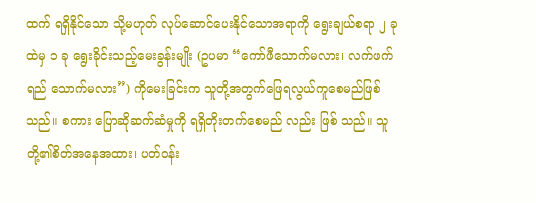ထက် ရရှိနိုင်သော သို့မဟုတ် လုပ်ဆောင်ပေးနိုင်သောအရာကို ရွေးချယ်စရာ ၂ ခု ထဲမှ ၁ ခု ရွေးခိုင်းသည့်မေးခွန်းမျိုး (ဥပမာ “ကော်ဖီသောက်မလား၊ လက်ဖက်ရည် သောက်မလား”) ကိုမေးခြင်းက သူတို့အတွက်ဖြေရလွယ်ကူစေမည်ဖြစ်သည်။ စကား ပြောဆိုဆက်ဆံမှုကို ရရှိတိုးတက်စေမည် လည်း ဖြစ် သည်။ သူတို့၏စိတ်အနေအထား၊ ပတ်ဝန်း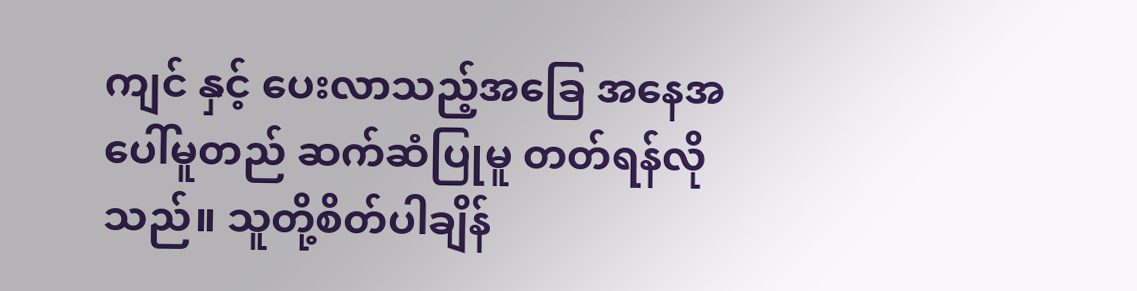ကျင် နှင့် ပေးလာသည့်အခြေ အနေအပေါ်မူတည် ဆက်ဆံပြုမူ တတ်ရန်လိုသည်။ သူတို့စိတ်ပါချိန်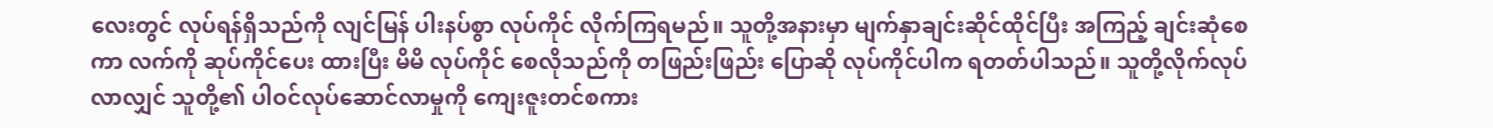လေးတွင် လုပ်ရန်ရှိသည်ကို လျင်မြန် ပါးနပ်စွာ လုပ်ကိုင် လိုက်ကြရမည်။ သူတို့အနားမှာ မျက်နှာချင်းဆိုင်ထိုင်ပြီး အကြည့် ချင်းဆုံစေကာ လက်ကို ဆုပ်ကိုင်ပေး ထားပြီး မိမိ လုပ်ကိုင် စေလိုသည်ကို တဖြည်းဖြည်း ပြောဆို လုပ်ကိုင်ပါက ရတတ်ပါသည်။ သူတို့လိုက်လုပ်လာလျှင် သူတို့၏ ပါဝင်လုပ်ဆောင်လာမှုကို ကျေးဇူးတင်စကား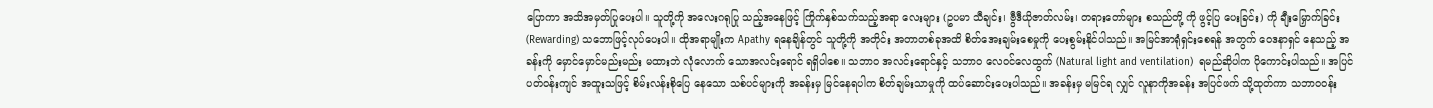ပြောကာ အသိအမှတ်ပြုပေးပါ။ သူတို့ကို အလေးဂရုပြု သည့်အနေဖြင့် ကြိုက်နှစ်သက်သည့်အရာ လေးများ (ဥပမာ သီချင်း၊ ဗွီဒီယိုဇာတ်လမ်း၊ တရားတော်များ စသည်တို့ ကို ဖွင့်ပြ ပေးခြင်း) ကို ချီးမြှောက်ခြင်း (Rewarding) သဘောဖြင့်လုပ်ပေးပါ။ ထိုအရာမျိုးက Apathy ရနေချိန်တွင် သူတို့ကို အတိုင်း အတာတစ်ခုအထိ စိတ်အေးချမ်းစေမှုကို ပေးစွမ်းနိုင်ပါသည်။ အမြင်အာရုံရှင်းစေရန် အတွက် ဝေဒနာရှင် နေသည့် အခန်းကို မှောင်မှောင်မည်းမည်း မထားဘဲ လုံလောက် သောအလင်းရောင် ရရှိပါစေ။ သဘာဝ အလင်းရောင်နှင့် သဘာဝ လေဝင်လေထွက် (Natural light and ventilation)  ရမည်ဆိုပါက ပိုကောင်းပါသည်။ အပြင်ပတ်ဝန်းကျင် အထူးသဖြင့် စိမ်းလန်းစိုပြေ နေသော သစ်ပင်များကို အခန်းမှ မြင်နေရပါက စိတ်ချမ်းသာမှုကို ထပ်ဆောင်းပေးပါသည်။ အခန်းမှ မမြင်ရ လျှင် လူနာကိုအခန်း အပြင်ဖက် သို့ထုတ်ကာ သဘာဝဝန်း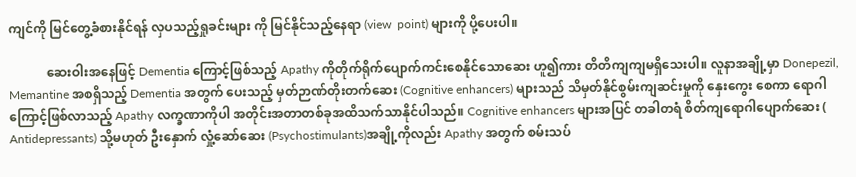ကျင်ကို မြင်တွေ့ခံစားနိုင်ရန် လှပသည့်ရှုခင်းများ ကို မြင်နိုင်သည့်နေရာ (view  point) များကို ပို့ပေးပါ။

            ဆေးဝါးအနေဖြင့် Dementia ကြောင့်ဖြစ်သည့် Apathy ကိုတိုက်ရိုက်ပျောက်ကင်းစေနိုင်သောဆေး ဟူ၍ကား တိတိကျကျမရှိသေးပါ။ လူနာအချို့မှာ Donepezil, Memantine အစရှိသည့် Dementia အတွက် ပေးသည့် မှတ်ဉာဏ်တိုးတက်ဆေး (Cognitive enhancers) များသည် သိမှတ်နိုင်စွမ်းကျဆင်းမှုကို နှေးကွေး စေကာ ရောဂါကြောင့်ဖြစ်လာသည့် Apathy လက္ခဏာကိုပါ အတိုင်းအတာတစ်ခုအထိသက်သာနိုင်ပါသည်။ Cognitive enhancers များအပြင် တခါတရံ စိတ်ကျရောဂါပျောက်ဆေး ( Antidepressants) သို့မဟုတ် ဦးနှောက် လှုံ့ဆော်ဆေး (Psychostimulants)အချို့ကိုလည်း Apathy အတွက် စမ်းသပ်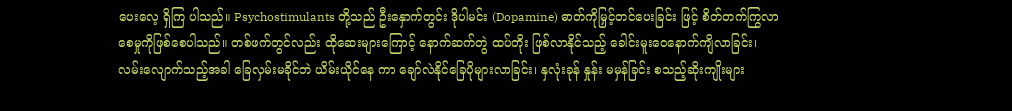ပေးလေ့ ရှိကြ ပါသည်။ Psychostimulants တို့သည် ဦးနှောက်တွင်း ဒိုပါမင်း (Dopamine) ဓာတ်ကိုမြှင့်တင်ပေးခြင်း ဖြင့် စိတ်တက်ကြွလာစေမှုကိုဖြစ်စေပါသည်။ တစ်ဖက်တွင်လည်း ထိုဆေးများကြောင့် နောက်ဆက်တွဲ ထပ်တိုး ဖြစ်လာနိုင်သည့် ခေါင်းမူးဝေနောက်ကျိလာခြင်း၊ လမ်းလျောက်သည့်အခါ ခြေလှမ်းမခိုင်ဘဲ ယိမ်းယိုင်နေ ကာ ချော်လဲနိုင်ခြေပိုများလာခြင်း၊ နှလုံးခုန် နှုန်း မမှန်ခြင်း စသည့်ဆိုးကျိုးများ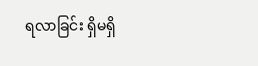ရလာခြင်း ရှိမရှိ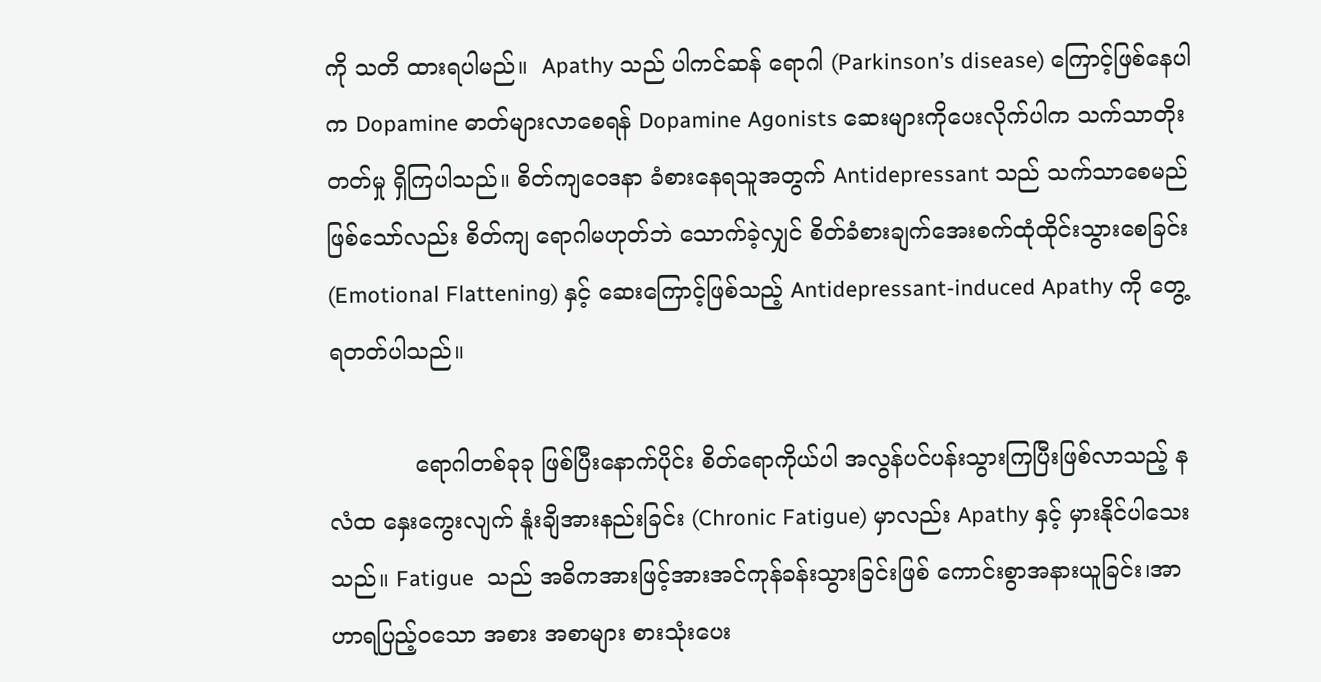ကို သတိ ထားရပါမည်။  Apathy သည် ပါကင်ဆန် ရောဂါ (Parkinson’s disease) ကြောင့်ဖြစ်နေပါက Dopamine ဓာတ်များလာစေရန် Dopamine Agonists ဆေးများကိုပေးလိုက်ပါက သက်သာတိုးတတ်မှု ရှိကြပါသည်။ စိတ်ကျဝေဒနာ ခံစားနေရသူအတွက် Antidepressant သည် သက်သာစေမည် ဖြစ်သော်လည်း စိတ်ကျ ရောဂါမဟုတ်ဘဲ သောက်ခဲ့လျှင် စိတ်ခံစားချက်အေးစက်ထုံထိုင်းသွားစေခြင်း (Emotional Flattening) နှင့် ဆေးကြောင့်ဖြစ်သည့် Antidepressant-induced Apathy ကို တွေ့ရတတ်ပါသည်။

            ရောဂါတစ်ခုခု ဖြစ်ပြီးနောက်ပိုင်း စိတ်ရောကိုယ်ပါ အလွန်ပင်ပန်းသွားကြပြီးဖြစ်လာသည့် နလံထ နှေးကွေးလျက် နူံးချိအားနည်းခြင်း (Chronic Fatigue) မှာလည်း Apathy နှင့် မှားနိုင်ပါသေးသည်။ Fatigue  သည် အဓိကအားဖြင့်အားအင်ကုန်ခန်းသွားခြင်းဖြစ် ကောင်းစွာအနားယူခြင်း၊အာဟာရပြည့်ဝသော အစား အစာများ စားသုံးပေး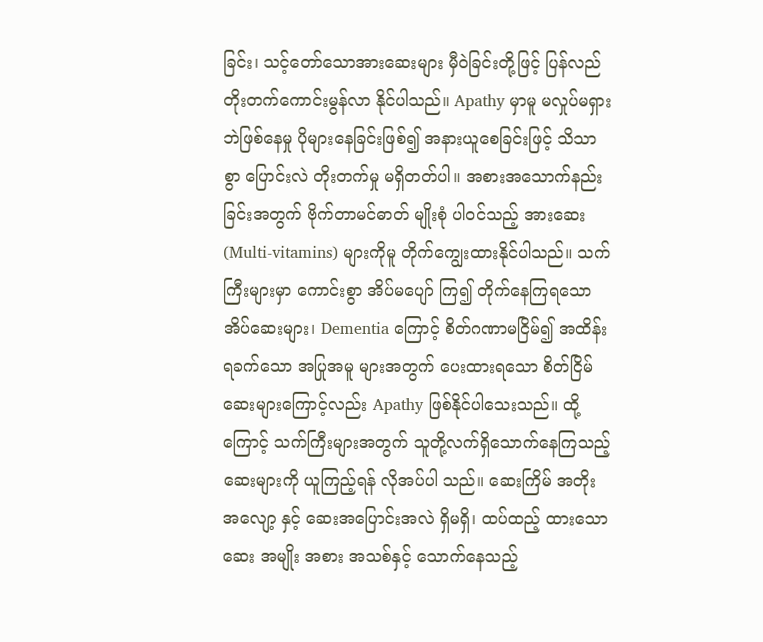ခြင်း၊ သင့်တော်သောအားဆေးများ မှီဝဲခြင်းတို့ဖြင့် ပြန်လည်တိုးတက်ကောင်းမွန်လာ နိုင်ပါသည်။ Apathy မှာမူ မလှုပ်မရှားဘဲဖြစ်နေမှု ပိုများနေခြင်းဖြစ်၍ အနားယူစေခြင်းဖြင့် သိသာစွာ ပြောင်းလဲ တိုးတက်မှု မရှိတတ်ပါ။ အစားအသောက်နည်းခြင်းအတွက် ဗိုက်တာမင်ဓာတ် မျိုးစုံ ပါဝင်သည့် အားဆေး (Multi-vitamins) များကိုမူ တိုက်ကျွေးထားနိုင်ပါသည်။ သက်ကြီးများမှာ ကောင်းစွာ အိပ်မပျော် ကြ၍ တိုက်နေကြရသော အိပ်ဆေးများ၊ Dementia ကြောင့် စိတ်ဂဏာမငြိမ်၍ အထိန်းရခက်သော အပြုအမူ များအတွက် ပေးထားရသော စိတ်ငြိမ်ဆေးများကြောင့်လည်း Apathy ဖြစ်နိုင်ပါသေးသည်။ ထို့ကြောင့် သက်ကြီးများအတွက် သူတို့လက်ရှိသောက်နေကြသည့်ဆေးများကို ယူကြည့်ရန် လိုအပ်ပါ သည်။ ဆေးကြိမ် အတိုး အလျော့ နှင့် ဆေးအပြောင်းအလဲ ရှိမရှိ၊ ထပ်ထည့် ထားသောဆေး အမျိုး အစား အသစ်နှင့် သောက်နေသည့်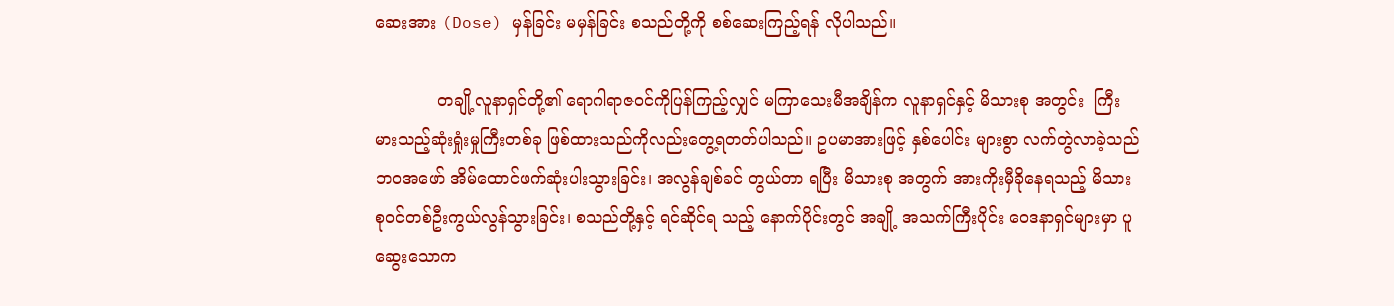ဆေးအား (Dose) မှန်ခြင်း မမှန်ခြင်း စသည်တို့ကို စစ်ဆေးကြည့်ရန် လိုပါသည်။

            တချို့လူနာရှင်တို့၏ ရောဂါရာဇဝင်ကိုပြန်ကြည့်လျှင် မကြာသေးမီအချိန်က လူနာရှင်နှင့် မိသားစု အတွင်း  ကြီးမားသည့်ဆုံးရှုံးမှုကြီးတစ်ခု ဖြစ်ထားသည်ကိုလည်းတွေ့ရတတ်ပါသည်။ ဥပမာအားဖြင့် နှစ်ပေါင်း များစွာ လက်တွဲလာခဲ့သည် ဘဝအဖော် အိမ်ထောင်ဖက်ဆုံးပါးသွားခြင်း၊ အလွန်ချစ်ခင် တွယ်တာ ရပြီး မိသားစု အတွက် အားကိုးမှီခိုနေရသည့် မိသားစုဝင်တစ်ဦးကွယ်လွန်သွားခြင်း၊ စသည်တို့နှင့် ရင်ဆိုင်ရ သည့် နောက်ပိုင်းတွင် အချို့ အသက်ကြီးပိုင်း ဝေဒနာရှင်များမှာ ပူဆွေးသောက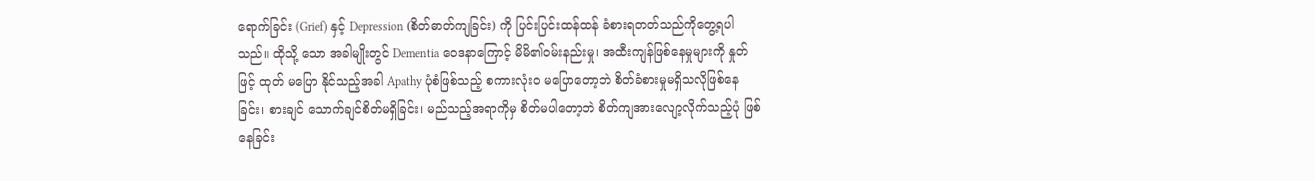ရောက်ခြင်း (Grief) နှင့် Depression (စိတ်ဓာတ်ကျခြင်း) ကို ပြင်းပြင်းထန်ထန် ခံစားရတတ်သည်ကိုတွေ့ရပါသည်။ ထိုသို့ သော အခါမျိုးတွင် Dementia ဝေဒနာကြောင့် မိမိ၏ဝမ်းနည်းမှု၊ အထီးကျန်ဖြစ်နေမှုများကို နှုတ်ဖြင့် ထုတ် မပြော နိုင်သည့်အခါ Apathy ပုံစံဖြစ်သည့် စကားလုံးဝ မပြောတော့ဘဲ စိတ်ခံစားမှုမရှိသလိုဖြစ်နေခြင်း၊ စားချင် သောက်ချင်စိတ်မရှိခြင်း၊ မည်သည့်အရာကိုမှ စိတ်မပါတော့ဘဲ စိတ်ကျအားလျော့လိုက်သည့်ပုံ ဖြစ်နေခြင်း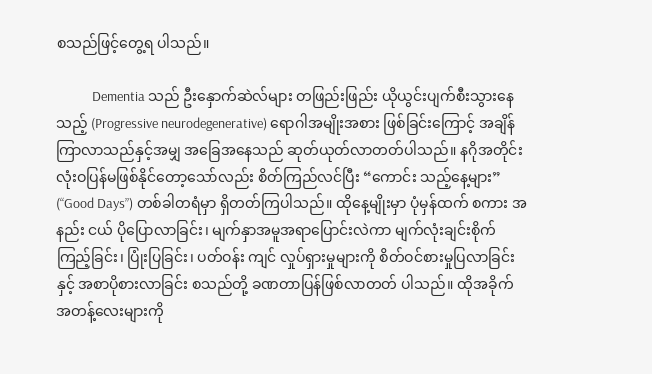စသည်ဖြင့်တွေ့ရ ပါသည်။

            Dementia သည် ဦးနှောက်ဆဲလ်များ တဖြည်းဖြည်း ယိုယွင်းပျက်စီးသွားနေသည့် (Progressive neurodegenerative) ရောဂါအမျိုးအစား ဖြစ်ခြင်းကြောင့် အချိန်ကြာလာသည်နှင့်အမျှ အခြေအနေသည် ဆုတ်ယုတ်လာတတ်ပါသည်။ နဂိုအတိုင်း လုံးဝပြန်မဖြစ်နိုင်တော့သော်လည်း စိတ်ကြည်လင်ပြီး “ကောင်း သည့်နေ့များ” (“Good Days”) တစ်ခါတရံမှာ ရှိတတ်ကြပါသည်။ ထိုနေ့မျိုးမှာ ပုံမှန်ထက် စကား အနည်း ငယ် ပိုပြောလာခြင်း၊ မျက်နှာအမူအရာပြောင်းလဲကာ မျက်လုံးချင်းစိုက်ကြည့်ခြင်း၊ ပြုံးပြခြင်း၊ ပတ်ဝန်း ကျင် လှုပ်ရှားမှုများကို စိတ်ဝင်စားမှုပြလာခြင်းနှင့် အစာပိုစားလာခြင်း စသည်တို့ ခဏတာပြန်ဖြစ်လာတတ် ပါသည်။ ထိုအခိုက်အတန့်လေးများကို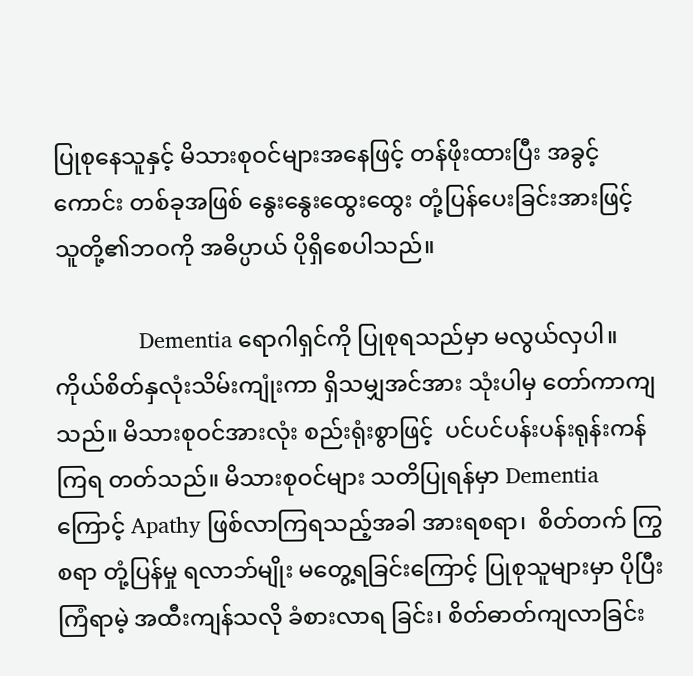ပြုစုနေသူနှင့် မိသားစုဝင်များအနေဖြင့် တန်ဖိုးထားပြီး အခွင့် ကောင်း တစ်ခုအဖြစ် နွေးနွေးထွေးထွေး တုံ့ပြန်ပေးခြင်းအားဖြင့် သူတို့၏ဘဝကို အဓိပ္ပာယ် ပိုရှိစေပါသည်။

              Dementia ရောဂါရှင်ကို ပြုစုရသည်မှာ မလွယ်လှပါ။ ကိုယ်စိတ်နှလုံးသိမ်းကျုံးကာ ရှိသမျှအင်အား သုံးပါမှ တော်ကာကျသည်။ မိသားစုဝင်အားလုံး စည်းရုံးစွာဖြင့်  ပင်ပင်ပန်းပန်းရုန်းကန် ကြရ တတ်သည်။ မိသားစုဝင်များ သတိပြုရန်မှာ Dementia ကြောင့် Apathy ဖြစ်လာကြရသည့်အခါ အားရစရာ၊  စိတ်တက် ကြွစရာ တုံ့ပြန်မှု ရလာဘ်မျိုး မတွေ့ရခြင်းကြောင့် ပြုစုသူများမှာ ပိုပြီး ကြံရာမဲ့ အထီးကျန်သလို ခံစားလာရ ခြင်း၊ စိတ်ဓာတ်ကျလာခြင်း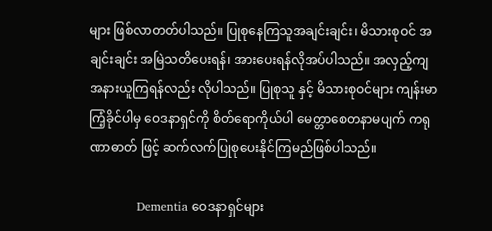များ ဖြစ်လာတတ်ပါသည်။ ပြုစုနေကြသူအချင်းချင်း၊ မိသားစုဝင် အချင်းချင်း အမြဲသတိပေးရန်၊ အားပေးရန်လိုအပ်ပါသည်။ အလှည့်ကျ အနားယူကြရန်လည်း လိုပါသည်။ ပြုစုသူ နှင့် မိသားစုဝင်များ ကျန်းမာကြံ့ခိုင်ပါမှ ဝေဒနာရှင်ကို စိတ်ရောကိုယ်ပါ မေတ္တာစေတနာမပျက် ကရုဏာဓာတ် ဖြင့် ဆက်လက်ပြုစုပေးနိုင်ကြမည်ဖြစ်ပါသည်။

            Dementia ဝေဒနာရှင်များ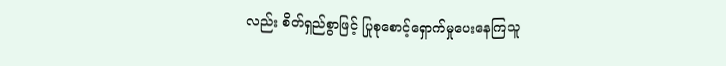လည်း စိတ်ရှည်စွာဖြင့် ပြုစုစောင့်ရှောက်မှုပေးနေကြသူ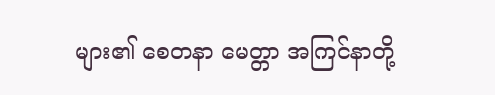များ၏ စေတနာ မေတ္တာ အကြင်နာတို့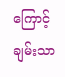ကြောင့် ချမ်းသာ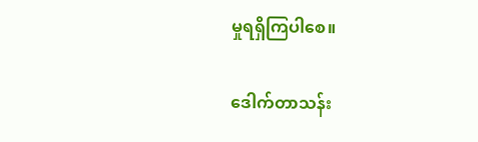မှုရရှိကြပါစေ။

ဒေါက်တာသန်း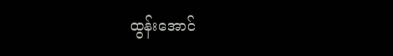ထွန်းအောင်